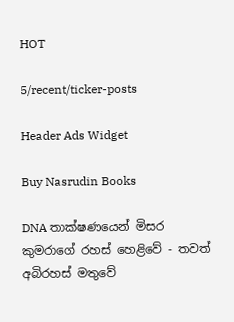HOT

5/recent/ticker-posts

Header Ads Widget

Buy Nasrudin Books

DNA තාක්ෂණයෙන් මිසර කුමරාගේ රහස් හෙළිවේ - තවත් අබිරහස් මතුවේ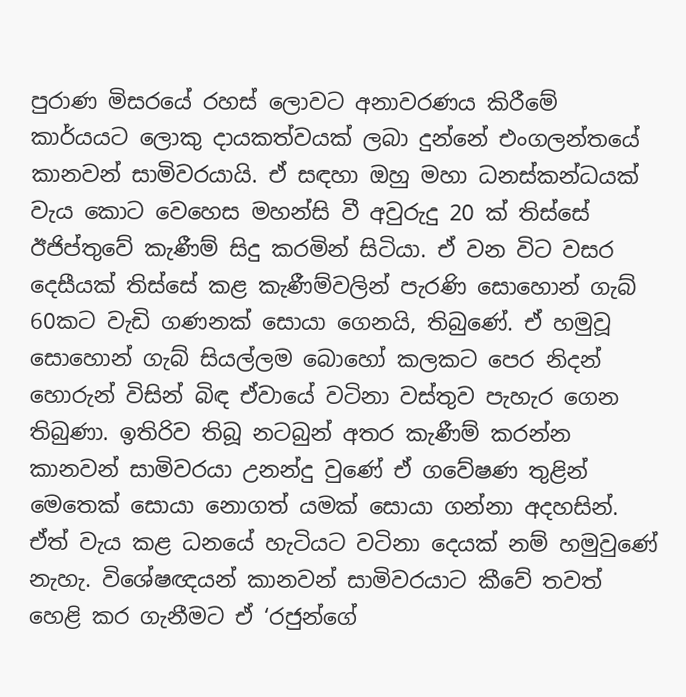පුරාණ මිසරයේ රහස් ලොවට අනාවරණය කිරීමේ කාර්යයට ලොකු දායකත්වයක් ලබා දුන්නේ එංගලන්තයේ කානවන් සාමිවරයායි. ඒ සඳහා ඔහු මහා ධනස්කන්ධයක් වැය කොට වෙහෙස මහන්සි වී අවුරුදු 20 ක් තිස්සේ ඊජිප්තුවේ කැණීම් සිදු කරමින් සිටියා. ඒ වන විට වසර දෙසීයක් තිස්සේ කළ කැණීම්වලින් පැරණි සොහොන් ගැබ් 60කට වැඩි ගණනක් සොයා ගෙනයි, තිබුණේ. ඒ හමුවූ සොහොන් ගැබ් සියල්ලම බොහෝ කලකට පෙර නිදන් හොරුන් විසින් බිඳ ඒවායේ වටිනා වස්තුව පැහැර ගෙන තිබුණා. ඉතිරිව තිබූ නටබුන් අතර කැණීම් කරන්න කානවන් සාමිවරයා උනන්දු වුණේ ඒ ගවේෂණ තුළින් මෙතෙක් සොයා නොගත් යමක් සොයා ගන්නා අදහසින්. ඒත් වැය කළ ධනයේ හැටියට වටිනා දෙයක් නම් හමුවුණේ නැහැ. විශේෂඥයන් කානවන් සාමිවරයාට කීවේ තවත් හෙළි කර ගැනීමට ඒ ‘රජුන්ගේ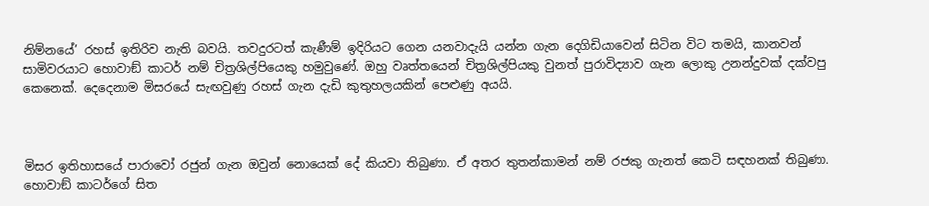නිම්නයේ’ රහස් ඉතිරිව නැති බවයි. තවදුරටත් කැණීම් ඉදිරියට ගෙන යනවාදැයි යන්න ගැන දෙගිඩියාවෙන් සිටින විට තමයි, කානවන් සාමිවරයාට හොවාඞ් කාටර් නම් චිත්‍රශිල්පියෙකු හමුවුණේ. ඔහු වෘත්තයෙන් චිත්‍රශිල්පියකු වුනත් පුරාවිද්‍යාව ගැන ලොකු උනන්දුවක් දක්වපු කෙනෙක්. දෙදෙනාම මිසරයේ සැඟවුණු රහස් ගැන දැඩි කුතුහලයකින් පෙළුණු අයයි.



මිසර ඉතිහාසයේ පාරාවෝ රජුන් ගැන ඔවුන් නොයෙක් දේ කියවා තිබුණා. ඒ අතර තුතන්කාමන් නම් රජකු ගැනත් කෙටි සඳහනක් තිබුණා. හොවාඞ් කාටර්ගේ සිත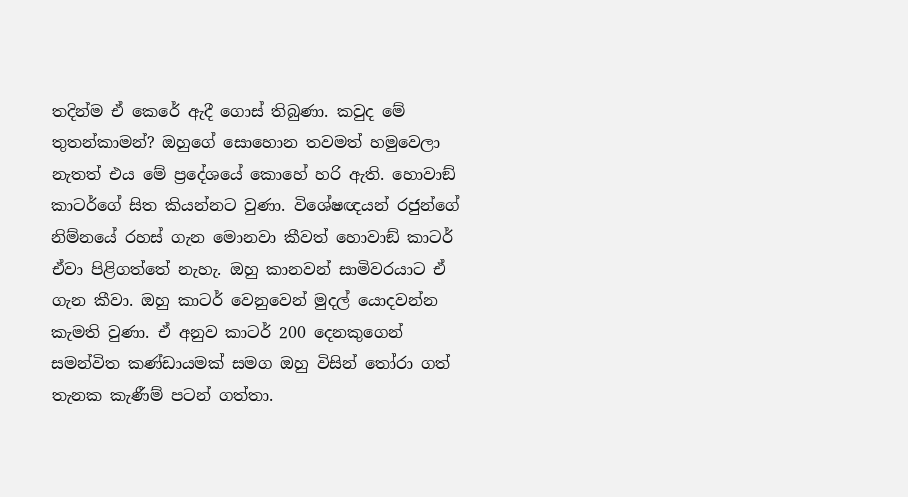තදින්ම ඒ කෙරේ ඇදී ගොස් තිබුණා. කවුද මේ තුතන්කාමන්? ඔහුගේ සොහොන තවමත් හමුවෙලා නැතත් එය මේ ප්‍රදේශයේ කොහේ හරි ඇති. හොවාඞ් කාටර්ගේ සිත කියන්නට වුණා. විශේෂඥයන් රජුන්ගේ නිම්නයේ රහස් ගැන මොනවා කීවත් හොවාඞ් කාටර් ඒවා පිළිගත්තේ නැහැ. ඔහු කානවන් සාමිවරයාට ඒ ගැන කීවා. ඔහු කාටර් වෙනුවෙන් මුදල් යොදවන්න කැමති වුණා. ඒ අනුව කාටර් 200 දෙනකුගෙන් සමන්විත කණ්ඩායමක් සමග ඔහු විසින් තෝරා ගත් තැනක කැණීම් පටන් ගත්තා.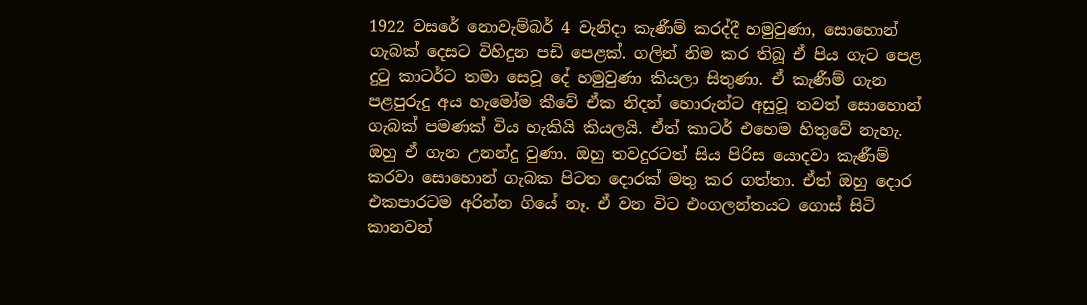1922 වසරේ නොවැම්බර් 4 වැනිදා කැණීම් කරද්දී හමුවුණා, සොහොන් ගැබක් දෙසට විහිදුන පඩි පෙළක්. ගලින් නිම කර තිබූ ඒ පිය ගැට පෙළ දුටු කාටර්ට තමා සෙවූ දේ හමුවුණා කියලා සිතුණා. ඒ කැණීම් ගැන පළපුරුදු අය හැමෝම කීවේ ඒක නිදන් හොරුන්ට අසුවූ තවත් සොහොන් ගැබක් පමණක් විය හැකියි කියලයි. ඒත් කාටර් එහෙම හිතුවේ නැහැ. ඔහු ඒ ගැන උනන්දු වුණා. ඔහු තවදුරටත් සිය පිරිස යොදවා කැණීම් කරවා සොහොන් ගැබක පිටත දොරක් මතු කර ගත්තා. ඒත් ඔහු දොර එකපාරටම අරින්න ගියේ නෑ. ඒ වන විට එංගලන්තයට ගොස් සිටි කානවන්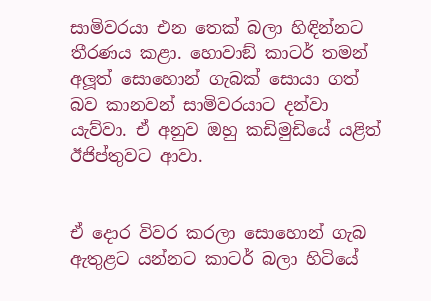සාමිවරයා එන තෙක් බලා හිඳින්නට තීරණය කළා. හොවාඞ් කාටර් තමන් අලූත් සොහොන් ගැබක් සොයා ගත් බව කානවන් සාමිවරයාට දන්වා යැව්වා. ඒ අනුව ඔහු කඩිමුඩියේ යළිත් ඊජිප්තුවට ආවා.


ඒ දොර විවර කරලා සොහොන් ගැබ ඇතුළට යන්නට කාටර් බලා හිටියේ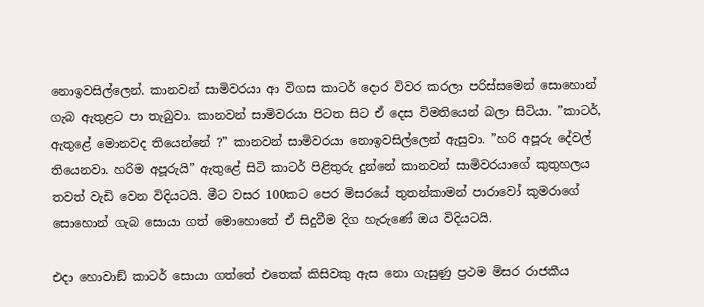නොඉවසිල්ලෙන්. කානවන් සාමිවරයා ආ විගස කාටර් දොර විවර කරලා පරිස්සමෙන් සොහොන් ගැබ ඇතුළට පා තැබුවා. කානවන් සාමිවරයා පිටත සිට ඒ දෙස විමතියෙන් බලා සිටියා. ”කාටර්, ඇතුළේ මොනවද තියෙන්නේ ?” කානවන් සාමිවරයා නොඉවසිල්ලෙන් ඇසුවා. ”හරි අපූරු දේවල් තියෙනවා. හරිම අපූරුයි” ඇතුළේ සිටි කාටර් පිළිතුරු දුන්නේ කානවන් සාමිවරයාගේ කුතුහලය තවත් වැඩි වෙන විදියටයි. මීට වසර 100කට පෙර මිසරයේ තුතන්කාමන් පාරාවෝ කුමරාගේ සොහොන් ගැබ සොයා ගත් මොහොතේ ඒ සිදුවීම දිග හැරුණේ ඔය විදියටයි.

එදා හොවාඞ් කාටර් සොයා ගත්තේ එතෙක් කිසිවකු ඇස නො ගැසුණු ප්‍රථම මිසර රාජකීය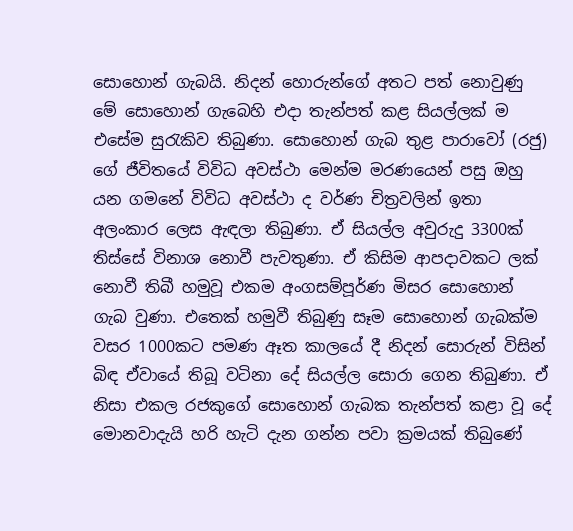සොහොන් ගැබයි. නිදන් හොරුන්ගේ අතට පත් නොවුණු මේ සොහොන් ගැබෙහි එදා තැන්පත් කළ සියල්ලක් ම එසේම සුරැකිව තිබුණා. සොහොන් ගැබ තුළ පාරාවෝ (රජු) ගේ ජීවිතයේ විවිධ අවස්ථා මෙන්ම මරණයෙන් පසු ඔහු යන ගමනේ විවිධ අවස්ථා ද වර්ණ චිත්‍රවලින් ඉතා අලංකාර ලෙස ඇඳලා තිබුණා. ඒ සියල්ල අවුරුදු 3300ක් තිස්සේ විනාශ නොවී පැවතුණා. ඒ කිසිම ආපදාවකට ලක් නොවී තිබී හමුවූ එකම අංගසම්පූර්ණ මිසර සොහොන් ගැබ වුණා. එතෙක් හමුවී තිබුණු සෑම සොහොන් ගැබක්ම වසර 1000කට පමණ ඈත කාලයේ දී නිදන් සොරුන් විසින් බිඳ ඒවායේ තිබූ වටිනා දේ සියල්ල සොරා ගෙන තිබුණා. ඒ නිසා එකල රජකුගේ සොහොන් ගැබක තැන්පත් කළා වූ දේ මොනවාදැයි හරි හැටි දැන ගන්න පවා ක්‍රමයක් තිබුණේ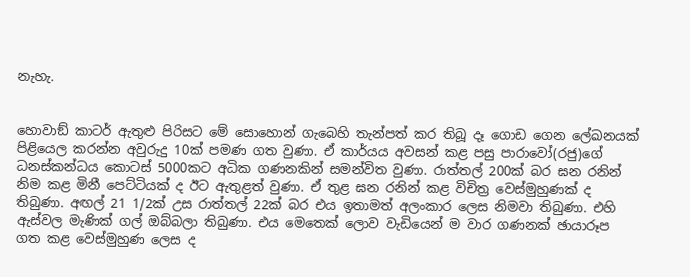නැහැ.


හොවාඞ් කාටර් ඇතුළු පිරිසට මේ සොහොන් ගැබෙහි තැන්පත් කර තිබූ දෑ ගොඩ ගෙන ලේඛනයක් පිළියෙල කරන්න අවුරුදු 10ක් පමණ ගත වුණා. ඒ කාර්යය අවසන් කළ පසු පාරාවෝ(රජු)ගේ ධනස්කන්ධය කොටස් 5000කට අධික ගණනකින් සමන්විත වුණා. රාත්තල් 200ක් බර ඝන රනින් නිම කළ මිනී පෙට්ටියක් ද ඊට ඇතුළත් වුණා. ඒ තුළ ඝන රනින් කළ විචිත්‍ර වෙස්මුහුණක් ද තිබුණා. අඟල් 21 1/2ක් උස රාත්තල් 22ක් බර එය ඉතාමත් අලංකාර ලෙස නිමවා තිබුණා. එහි ඇස්වල මැණික් ගල් ඔබ්බලා තිබුණා. එය මෙතෙක් ලොව වැඩියෙන් ම වාර ගණනක් ඡායාරූප ගත කළ වෙස්මුහුණ ලෙස ද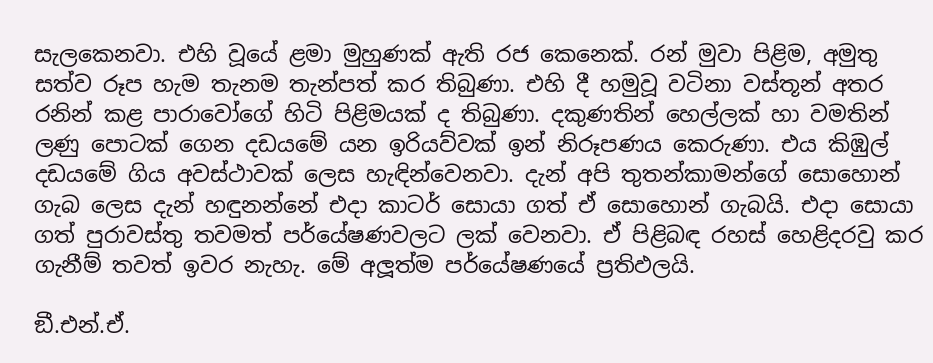සැලකෙනවා. එහි වූයේ ළමා මුහුණක් ඇති රජ කෙනෙක්. රන් මුවා පිළිම, අමුතු සත්ව රූප හැම තැනම තැන්පත් කර තිබුණා. එහි දී හමුවූ වටිනා වස්තූන් අතර රනින් කළ පාරාවෝගේ හිටි පිළිමයක් ද තිබුණා. දකුණතින් හෙල්ලක් හා වමතින් ලණු පොටක් ගෙන දඩයමේ යන ඉරියව්වක් ඉන් නිරූපණය කෙරුණා. එය කිඹුල් දඩයමේ ගිය අවස්ථාවක් ලෙස හැඳින්වෙනවා. දැන් අපි තුතන්කාමන්ගේ සොහොන් ගැබ ලෙස දැන් හඳුනන්නේ එදා කාටර් සොයා ගත් ඒ සොහොන් ගැබයි. එදා සොයා ගත් පුරාවස්තු තවමත් පර්යේෂණවලට ලක් වෙනවා. ඒ පිළිබඳ රහස් හෙළිදරවු කර ගැනීම් තවත් ඉවර නැහැ. මේ අලූත්ම පර්යේෂණයේ ප්‍රතිඵලයි.

ඞී.එන්.ඒ.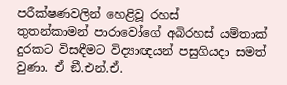පරීක්ෂණවලින් හෙළිවූ රහස්
තුතන්කාමන් පාරාවෝගේ අබිරහස් යම්තාක් දුරකට විසඳීමට විද්‍යාඥයන් පසුගියදා සමත් වුණා. ඒ ඞී.එන්.ඒ.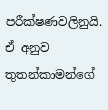පරීක්ෂණවලිනුයි. ඒ අනුව තුතන්කාමන්ගේ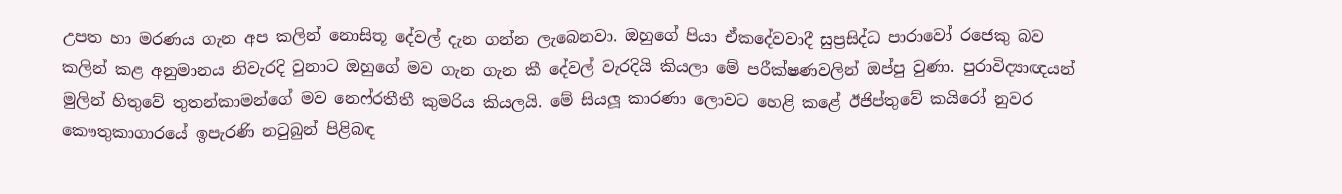උපත හා මරණය ගැන අප කලින් නොසිතූ දේවල් දැන ගන්න ලැබෙනවා. ඔහුගේ පියා ඒකදේවවාදී සුප්‍රසිද්ධ පාරාවෝ රජෙකු බව කලින් කළ අනුමානය නිවැරදි වුනාට ඔහුගේ මව ගැන ගැන කී දේවල් වැරදියි කියලා මේ පරීක්ෂණවලින් ඔප්පු වුණා. පුරාවිද්‍යාඥයන් මුලින් හිතුවේ තුතන්කාමන්ගේ මව නෙෆ්රතීතී කුමරිය කියලයි. මේ සියලූ කාරණා ලොවට හෙළි කළේ ඊජිප්තුවේ කයිරෝ නුවර කෞතුකාගාරයේ ඉපැරණි නටුබුන් පිළිබඳ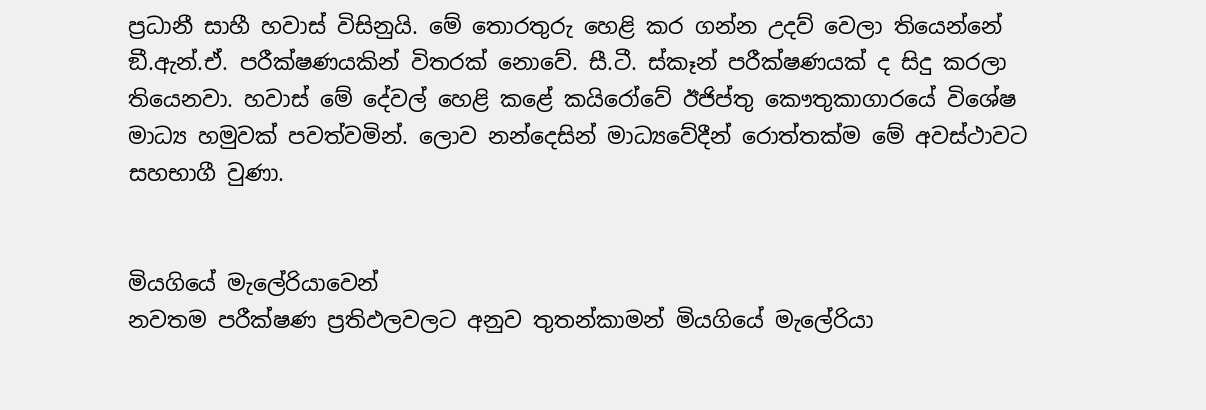ප්‍රධානී සාහී හවාස් විසිනුයි. මේ තොරතුරු හෙළි කර ගන්න උදව් වෙලා තියෙන්නේ ඞී.ඇන්.ඒ. පරීක්ෂණයකින් විතරක් නොවේ. සී.ටී. ස්කෑන් පරීක්ෂණයක් ද සිදු කරලා තියෙනවා. හවාස් මේ දේවල් හෙළි කළේ කයිරෝවේ ඊජිප්තු කෞතුකාගාරයේ විශේෂ මාධ්‍ය හමුවක් පවත්වමින්. ලොව නන්දෙසින් මාධ්‍යවේදීන් රොත්තක්ම මේ අවස්ථාවට සහභාගී වුණා.


මියගියේ මැලේරියාවෙන්
නවතම පරීක්ෂණ ප්‍රතිඵලවලට අනුව තුතන්කාමන් මියගියේ මැලේරියා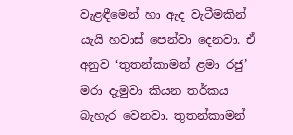වැළඳීමෙන් හා ඇද වැටීමකින් යැයි හවාස් පෙන්වා දෙනවා. ඒ අනුව ‘තුතන්කාමන් ළමා රජු’ මරා දැමුවා කියන තර්කය බැහැර වෙනවා. තුතන්කාමන්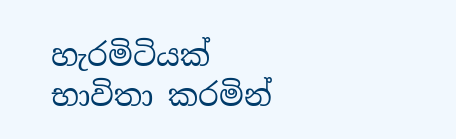හැරමිටියක් භාවිතා කරමින්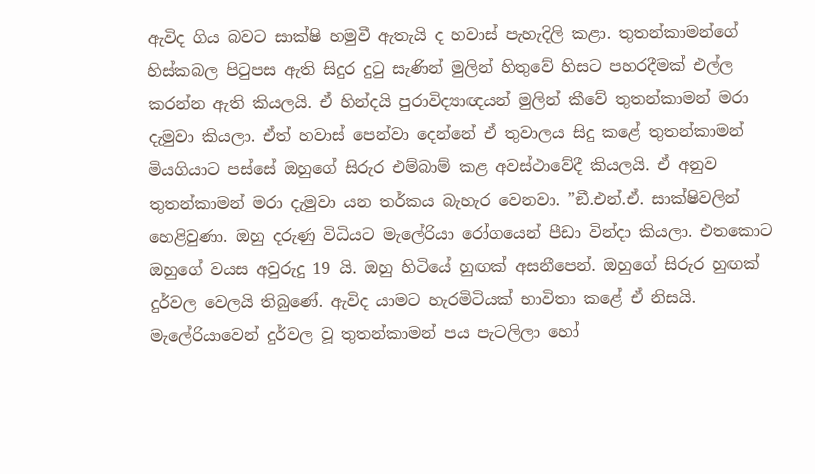ඇවිද ගිය බවට සාක්ෂි හමුවී ඇතැයි ද හවාස් පැහැදිලි කළා. තුතන්කාමන්ගේ හිස්කබල පිටුපස ඇති සිදුර දුටු සැණින් මුලින් හිතුවේ හිසට පහරදීමක් එල්ල කරන්න ඇති කියලයි. ඒ හින්දයි පුරාවිද්‍යාඥයන් මුලින් කීවේ තුතන්කාමන් මරා දැමුවා කියලා. ඒත් හවාස් පෙන්වා දෙන්නේ ඒ තුවාලය සිදු කළේ තුතන්කාමන් මියගියාට පස්සේ ඔහුගේ සිරුර එම්බාම් කළ අවස්ථාවේදී කියලයි. ඒ අනුව තුතන්කාමන් මරා දැමුවා යන තර්කය බැහැර වෙනවා. ”ඞී.එන්.ඒ. සාක්ෂිවලින් හෙළිවුණා. ඔහු දරුණු විධියට මැලේරියා රෝගයෙන් පීඩා වින්දා කියලා. එතකොට ඔහුගේ වයස අවුරුදු 19 යි. ඔහු හිටියේ හුඟක් අසනීපෙන්. ඔහුගේ සිරුර හුඟක් දුර්වල වෙලයි තිබුණේ. ඇවිද යාමට හැරමිටියක් භාවිතා කළේ ඒ නිසයි. මැලේරියාවෙන් දුර්වල වූ තුතන්කාමන් පය පැටලිලා හෝ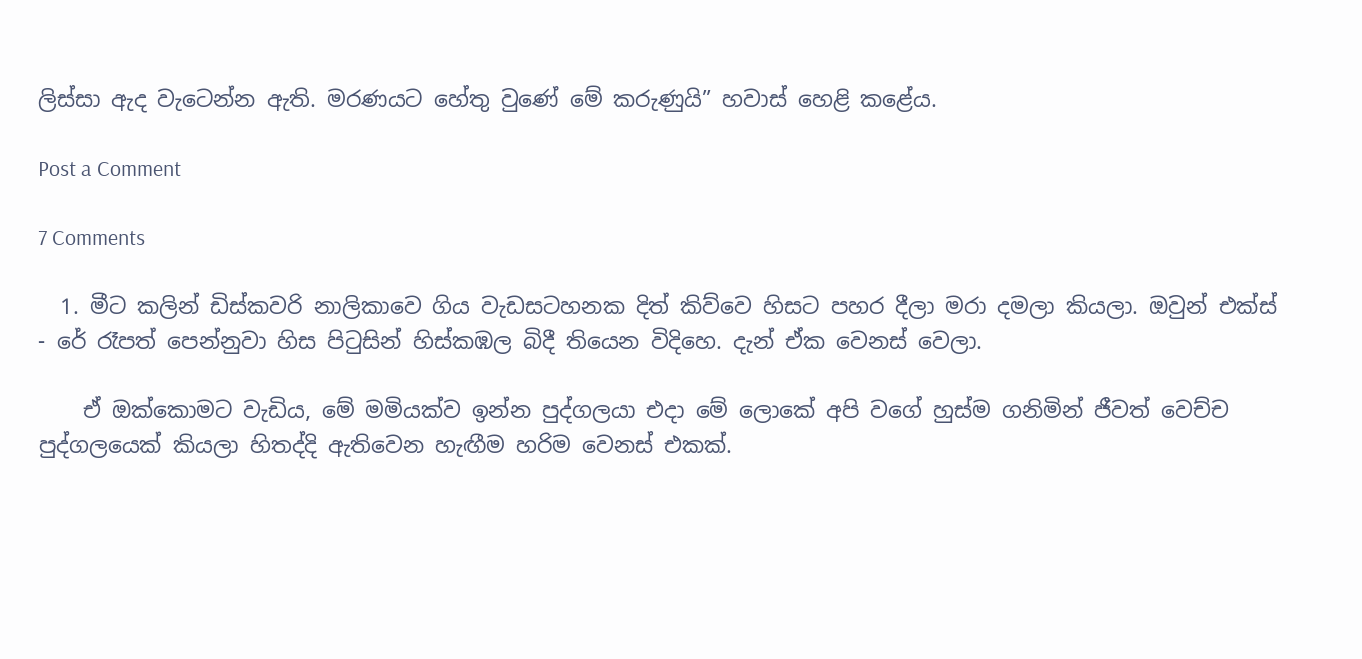ලිස්සා ඇද වැටෙන්න ඇති. මරණයට හේතු වුණේ මේ කරුණුයි” හවාස් හෙළි කළේය.

Post a Comment

7 Comments

  1. මීට කලින් ඩිස්කවරි නාලිකාවෙ ගිය වැඩසටහනක දිත් කිව්වෙ හිසට පහර දීලා මරා දමලා කියලා. ඔවුන් එක්ස් - රේ රෑපත් පෙන්නුවා හිස පිටුසින් හිස්කඹල බිදී තියෙන විදිහෙ. දැන් ඒක වෙනස් වෙලා.

    ඒ ඔක්කොමට වැඩිය, මේ මමියක්ව ඉන්න පුද්ගලයා එදා මේ ලොකේ අපි වගේ හුස්ම ගනිමින් ජීවත් වෙච්ච පුද්ගලයෙක් කියලා හිතද්දි ඇතිවෙන හැඟීම හරිම වෙනස් එකක්.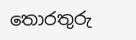තොරතුරු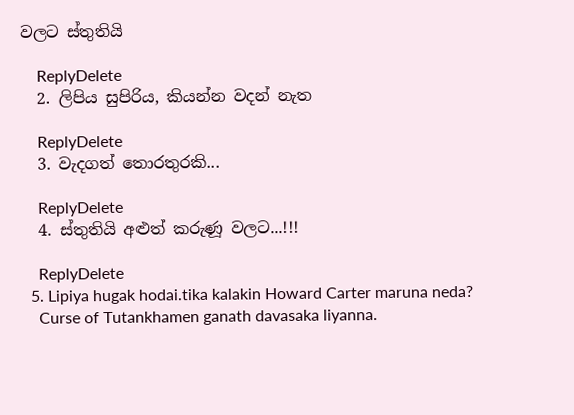වලට ස්තුතියි

    ReplyDelete
  2. ලිපිය සුපිරිය, කියන්න වදන් නැත

    ReplyDelete
  3. වැදගත් තොරතුරකි...

    ReplyDelete
  4. ස්තුතියි අළුත් කරුණූ වලට...!!!

    ReplyDelete
  5. Lipiya hugak hodai.tika kalakin Howard Carter maruna neda?
    Curse of Tutankhamen ganath davasaka liyanna.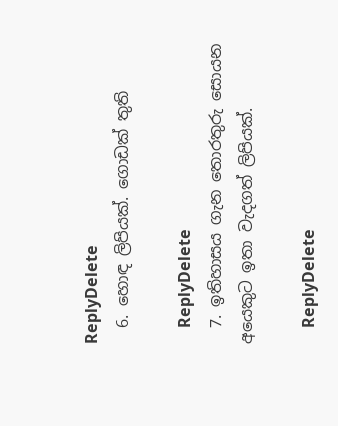ReplyDelete
  6. හොඳ ලිපියක්. ගොඩක් තුති

    ReplyDelete
  7. ඉතිහාසය ගැන තොරතුරු සොයන අයෙකුට ඉතා වැදගත් ලිපියක්.

    ReplyDelete